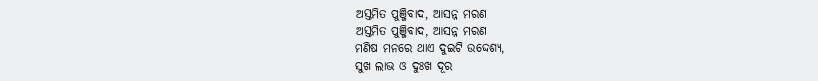ଅସ୍ତମିତ ପୁଞ୍ଜିବାଦ, ଆସନ୍ନ ମରଣ
ଅସ୍ତମିତ ପୁଞ୍ଜିବାଦ, ଆସନ୍ନ ମରଣ
ମଣିଷ ମନରେ ଥାଏ ଦୁଇଟି ଉଦ୍ଦେଶ୍ୟ,
ସୁଖ ଲାଭ ଓ ଦୁଃଖ ଦୂର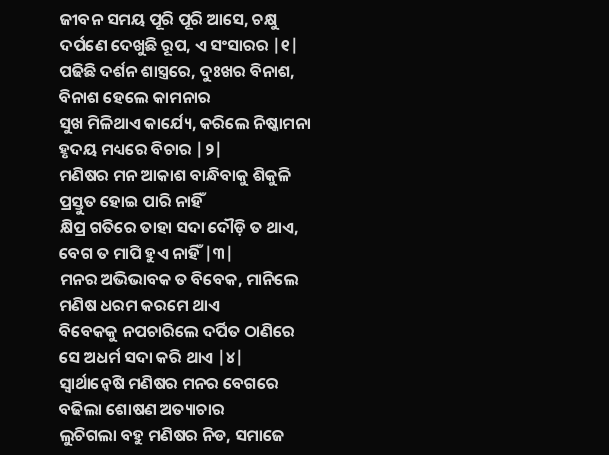ଜୀବନ ସମୟ ପୂରି ପୂରି ଆସେ, ଚକ୍ଷୁ
ଦର୍ପଣେ ଦେଖୁଛି ରୂପ, ଏ ସଂସାରର |୧|
ପଢିଛି ଦର୍ଶନ ଶାସ୍ତ୍ରରେ, ଦୁଃଖର ବିନାଶ,
ବିନାଶ ହେଲେ କାମନାର
ସୁଖ ମିଳିଥାଏ କାର୍ଯ୍ୟେ, କରିଲେ ନିଷ୍କାମନା
ହୃଦୟ ମଧ୍ୟରେ ବିଚାର |୨|
ମଣିଷର ମନ ଆକାଶ ବାନ୍ଧିବାକୁ ଶିକୁଳି
ପ୍ରସ୍ତୁତ ହୋଇ ପାରି ନାହିଁ
କ୍ଷିପ୍ର ଗତିରେ ତାହା ସଦା ଦୌଡ଼ି ତ ଥାଏ,
ବେଗ ତ ମାପି ହୁଏ ନାହିଁ |୩|
ମନର ଅଭିଭାବକ ତ ବିବେକ, ମାନିଲେ
ମଣିଷ ଧରମ କରମେ ଥାଏ
ବିବେକକୁ ନପଚାରିଲେ ଦର୍ପିତ ଠାଣିରେ
ସେ ଅଧର୍ମ ସଦା କରି ଥାଏ |୪|
ସ୍ୱାର୍ଥାନ୍ୱେଷି ମଣିଷର ମନର ବେଗରେ
ବଢିଲା ଶୋଷଣ ଅତ୍ୟାଚାର
ଲୁଚିଗଲା ବହୁ ମଣିଷର ନିଡ, ସମାଜେ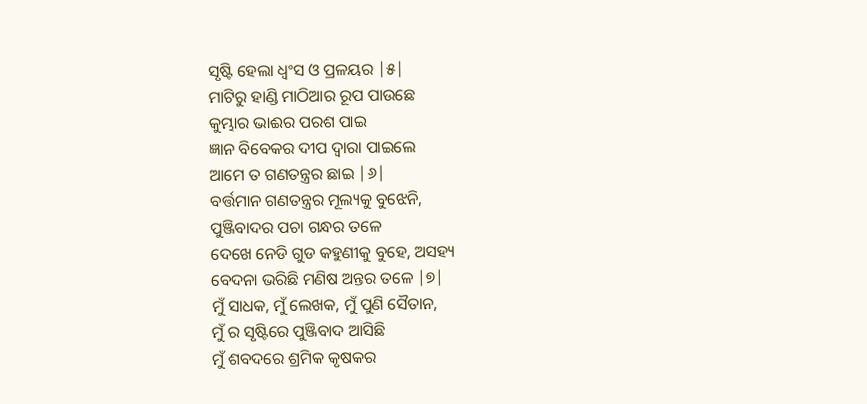ସୃଷ୍ଟି ହେଲା ଧ୍ୱଂସ ଓ ପ୍ରଳୟର |୫|
ମାଟିରୁ ହାଣ୍ଡି ମାଠିଆର ରୂପ ପାଉଛେ
କୁମ୍ଭାର ଭାଈର ପରଶ ପାଇ
ଜ୍ଞାନ ବିବେକର ଦୀପ ଦ୍ୱାରା ପାଇଲେ
ଆମେ ତ ଗଣତନ୍ତ୍ରର ଛାଇ |୬|
ବର୍ତ୍ତମାନ ଗଣତନ୍ତ୍ରର ମୂଲ୍ୟକୁ ବୁଝେନି,
ପୁଞ୍ଜିବାଦର ପଚା ଗନ୍ଧର ତଳେ
ଦେଖେ ନେଡି ଗୁଡ କହୁଣୀକୁ ବୁହେ, ଅସହ୍ୟ
ବେଦନା ଭରିଛି ମଣିଷ ଅନ୍ତର ତଳେ |୭|
ମୁଁ ସାଧକ, ମୁଁ ଲେଖକ, ମୁଁ ପୁଣି ସୈତାନ,
ମୁଁ ର ସୃଷ୍ଟିରେ ପୁଞ୍ଜିବାଦ ଆସିଛି
ମୁଁ ଶବଦରେ ଶ୍ରମିକ କୃଷକର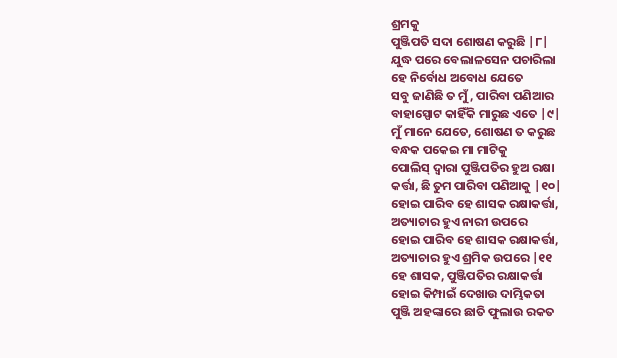ଶ୍ରମକୁ
ପୁଞ୍ଜିପତି ସଦା ଶୋଷଣ କରୁଛି |୮|
ଯୁଦ୍ଧ ପରେ ବେଲାଳସେନ ପଚାରିଲା
ହେ ନିର୍ବୋଧ ଅବୋଧ ଯେତେ
ସବୁ ଜାଣିଛି ତ ମୁଁ, ପାରିବା ପଣିଆର
ବାହାସ୍ପୋଟ କାହିଁକି ମାରୁଛ ଏତେ |୯|
ମୁଁ ମାନେ ଯେତେ, ଶୋଷଣ ତ କରୁଛ
ବନ୍ଧକ ପକେଇ ମା ମାଟିକୁ
ପୋଲିସ୍ ଦ୍ୱାରା ପୁଞ୍ଜିପତିର ହୁଅ ରକ୍ଷା
କର୍ତ୍ତା, ଛି ତୁମ ପାରିବା ପଣିଆକୁ |୧୦|
ହୋଇ ପାରିବ ହେ ଶାସକ ରକ୍ଷାକର୍ତ୍ତା,
ଅତ୍ୟାଚାର ହୁଏ ନାରୀ ଉପରେ
ହୋଇ ପାରିବ ହେ ଶାସକ ରକ୍ଷାକର୍ତ୍ତା,
ଅତ୍ୟାଚାର ହୁଏ ଶ୍ରମିକ ଉପରେ |୧୧
ହେ ଶାସକ, ପୁଞ୍ଜିପତିର ରକ୍ଷାକର୍ତ୍ତା
ହୋଇ କିମ୍ପାଇଁ ଦେଖାଉ ଦାମ୍ଭିକତା
ପୁଞ୍ଜି ଅହଙ୍କାରେ ଛାତି ଫୁଲାଉ ରକତ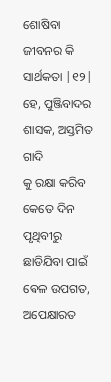ଶୋଷିବା ଜୀବନର କି ସାର୍ଥକତା |୧୨|
ହେ, ପୁଞ୍ଜିବାଦର ଶାସକ, ଅସ୍ତମିତ ଗାଦି
କୁ ରକ୍ଷା କରିବ କେତେ ଦିନ
ପୃଥିବୀରୁ ଛାଡିଯିବା ପାଇଁ ଵେଳ ଉପଗତ,
ଅପେକ୍ଷାରତ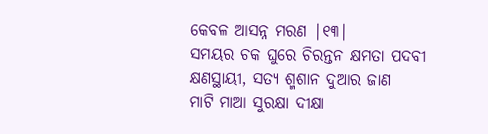କେବଳ ଆସନ୍ନ ମରଣ |୧୩|
ସମୟର ଚକ ଘୁରେ ଚିରନ୍ତନ କ୍ଷମତା ପଦବୀ
କ୍ଷଣସ୍ଥାୟୀ, ସତ୍ୟ ଶ୍ମଶାନ ଦୁଆର ଜାଣ
ମାଟି ମାଆ ସୁରକ୍ଷା ଦୀକ୍ଷା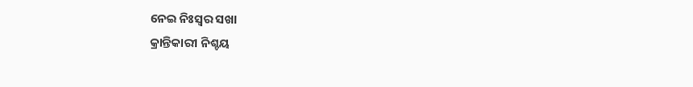ନେଇ ନିଃସ୍ୱର ସଖା
କ୍ରାନ୍ତିକାରୀ ନିଶ୍ଚୟ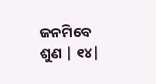ଜନମିବେ ଶୁଣ | ୧୪|